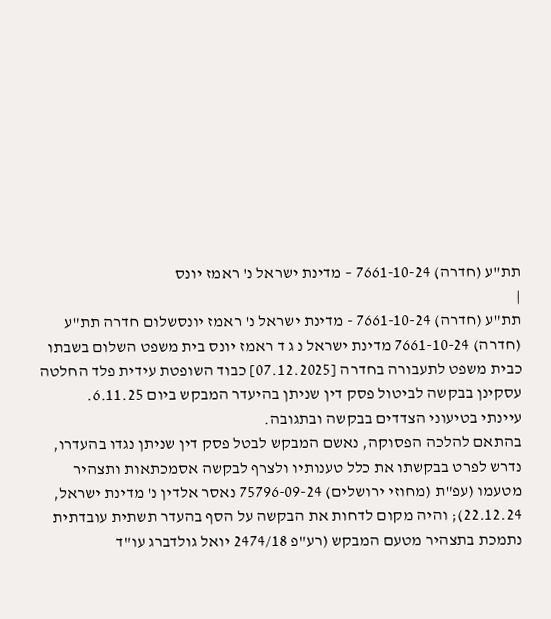תת"ע (חדרה) 7661-10-24 – מדינת ישראל נ' ראמז יונס
|
תת"ע (חדרה) 7661-10-24 - מדינת ישראל נ' ראמז יונסשלום חדרה תת"ע (חדרה) 7661-10-24 מדינת ישראל נ ג ד ראמז יונס בית משפט השלום בשבתו כבית משפט לתעבורה בחדרה [07.12.2025] כבוד השופטת עידית פלד החלטה
עסקינן בבקשה לביטול פסק דין שניתן בהיעדר המבקש ביום 6.11.25.
עיינתי בטיעוני הצדדים בבקשה ובתגובה.
בהתאם להלכה הפסוקה, נאשם המבקש לבטל פסק דין שניתן נגדו בהעדרו, נדרש לפרט בבקשתו את כלל טענותיו ולצרף לבקשה אסמכתאות ותצהיר מטעמו (עפ"ת (מחוזי ירושלים) 75796-09-24 נאסר אלדין נ' מדינת ישראל, 22.12.24); והיה מקום לדחות את הבקשה על הסף בהעדר תשתית עובדתית נתמכת בתצהיר מטעם המבקש (רע"פ 2474/18 יואל גולדברג עו"ד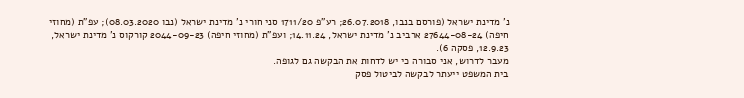נ' מדינת ישראל (פורסם בנבו, 26.07.2018; רע"פ 1711/20 סני חורי נ' מדינת ישראל (נבו 08.03.2020); עפ"ת (מחוזי חיפה) 27644-08-24 ארביב נ' מדינת ישראל, 14.11.24; ועפ"ת (מחוזי חיפה) 2044-09-23 קורקוס נ' מדינת ישראל, 12.9.23, פסקה 6).
מעבר לדרוש, אני סבורה כי יש לדחות את הבקשה גם לגופה.
בית המשפט ייעתר לבקשה לביטול פסק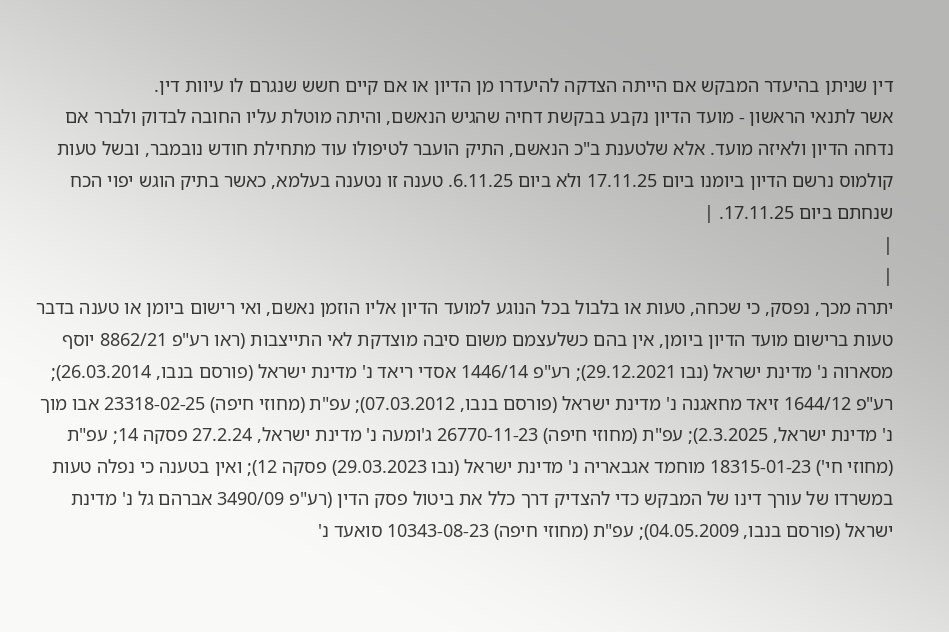דין שניתן בהיעדר המבקש אם הייתה הצדקה להיעדרו מן הדיון או אם קיים חשש שנגרם לו עיוות דין.
אשר לתנאי הראשון - מועד הדיון נקבע בבקשת דחיה שהגיש הנאשם, והיתה מוטלת עליו החובה לבדוק ולברר אם נדחה הדיון ולאיזה מועד. אלא שלטענת ב"כ הנאשם, התיק הועבר לטיפולו עוד מתחילת חודש נובמבר, ובשל טעות קולמוס נרשם הדיון ביומנו ביום 17.11.25 ולא ביום 6.11.25. טענה זו נטענה בעלמא, כאשר בתיק הוגש יפוי הכח שנחתם ביום 17.11.25. |
|
|
יתרה מכך, נפסק, כי שכחה, טעות או בלבול בכל הנוגע למועד הדיון אליו הוזמן נאשם, ואי רישום ביומן או טענה בדבר טעות ברישום מועד הדיון ביומן, אין בהם כשלעצמם משום סיבה מוצדקת לאי התייצבות (ראו רע"פ 8862/21 יוסף מסארוה נ' מדינת ישראל (נבו 29.12.2021); רע"פ 1446/14 אסדי ריאד נ' מדינת ישראל (פורסם בנבו, 26.03.2014); רע"פ 1644/12 זיאד מחאגנה נ' מדינת ישראל (פורסם בנבו, 07.03.2012); עפ"ת (מחוזי חיפה) 23318-02-25 אבו מוך נ' מדינת ישראל, 2.3.2025); עפ"ת (מחוזי חיפה) 26770-11-23 ג'ומעה נ' מדינת ישראל, 27.2.24 פסקה 14; עפ"ת (מחוזי חי') 18315-01-23 מוחמד אגבאריה נ' מדינת ישראל (נבו 29.03.2023) פסקה 12); ואין בטענה כי נפלה טעות במשרדו של עורך דינו של המבקש כדי להצדיק דרך כלל את ביטול פסק הדין (רע"פ 3490/09 אברהם גל נ' מדינת ישראל (פורסם בנבו, 04.05.2009); עפ"ת (מחוזי חיפה) 10343-08-23 סואעד נ'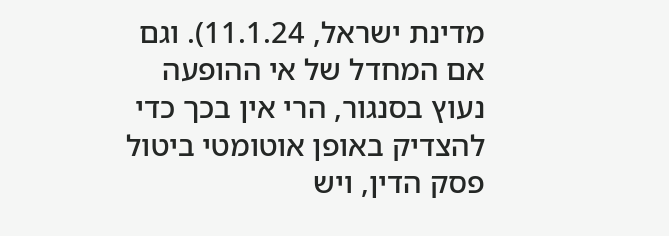מדינת ישראל, 11.1.24). וגם אם המחדל של אי ההופעה נעוץ בסנגור, הרי אין בכך כדי להצדיק באופן אוטומטי ביטול פסק הדין, ויש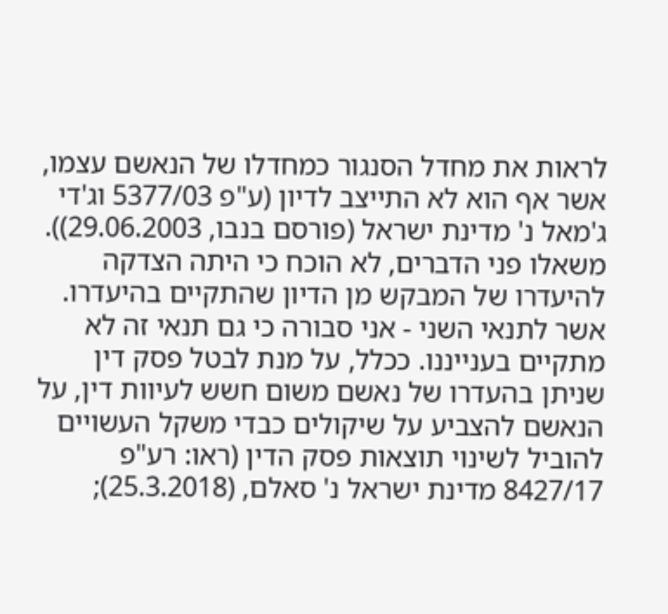לראות את מחדל הסנגור כמחדלו של הנאשם עצמו, אשר אף הוא לא התייצב לדיון (ע"פ 5377/03 וג'די ג'מאל נ' מדינת ישראל (פורסם בנבו, 29.06.2003)). משאלו פני הדברים, לא הוכח כי היתה הצדקה להיעדרו של המבקש מן הדיון שהתקיים בהיעדרו.
אשר לתנאי השני - אני סבורה כי גם תנאי זה לא מתקיים בענייננו. ככלל, על מנת לבטל פסק דין שניתן בהעדרו של נאשם משום חשש לעיוות דין, על הנאשם להצביע על שיקולים כבדי משקל העשויים להוביל לשינוי תוצאות פסק הדין (ראו: רע"פ 8427/17 מדינת ישראל נ' סאלם, (25.3.2018);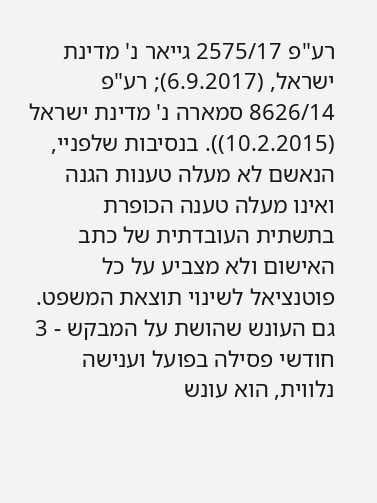רע"פ 2575/17 גייאר נ' מדינת ישראל, (6.9.2017); רע"פ 8626/14 סמארה נ' מדינת ישראל (10.2.2015)). בנסיבות שלפניי, הנאשם לא מעלה טענות הגנה ואינו מעלה טענה הכופרת בתשתית העובדתית של כתב האישום ולא מצביע על כל פוטנציאל לשינוי תוצאת המשפט.
גם העונש שהושת על המבקש - 3 חודשי פסילה בפועל וענישה נלווית, הוא עונש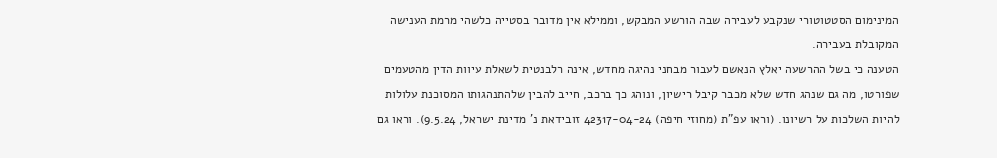המינימום הסטטוטורי שנקבע לעבירה שבה הורשע המבקש, וממילא אין מדובר בסטייה כלשהי מרמת הענישה המקובלת בעבירה.
הטענה כי בשל ההרשעה יאלץ הנאשם לעבור מבחני נהיגה מחדש, אינה רלבנטית לשאלת עיוות הדין מהטעמים שפורטו, מה גם שנהג חדש שלא מכבר קיבל רישיון, ונוהג כך ברכב, חייב להבין שלהתנהגותו המסוכנת עלולות להיות השלכות על רשיונו. (וראו עפ"ת (מחוזי חיפה) 42317-04-24 זובידאת נ' מדינת ישראל, 9.5.24). וראו גם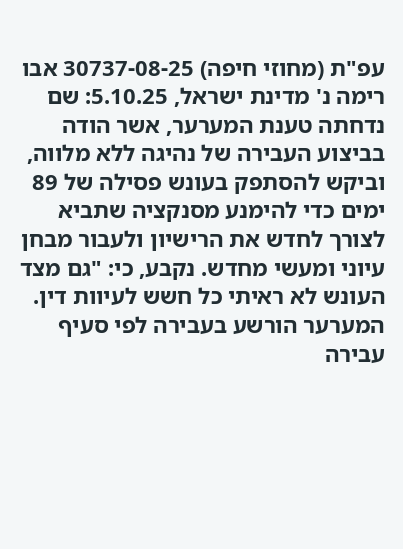עפ"ת (מחוזי חיפה) 30737-08-25 אבו רימה נ' מדינת ישראל, 5.10.25: שם נדחתה טענת המערער, אשר הודה בביצוע העבירה של נהיגה ללא מלווה, וביקש להסתפק בעונש פסילה של 89 ימים כדי להימנע מסנקציה שתביא לצורך לחדש את הרישיון ולעבור מבחן עיוני ומעשי מחדש. נקבע, כי: "גם מצד העונש לא ראיתי כל חשש לעיוות דין. המערער הורשע בעבירה לפי סעיף עבירה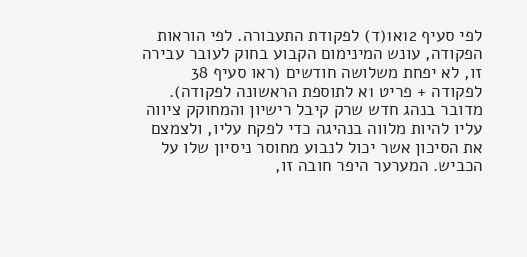לפי סעיף 12א1(ד) לפקודת התעבורה. לפי הוראות הפקודה, עונש המינימום הקבוע בחוק לעובר עבירה זו, לא יפחת משלושה חודשים (ראו סעיף 38 לפקודה + פריט 1א לתוספת הראשונה לפקודה). מדובר בנהג חדש שרק קיבל רישיון והמחוקק ציווה עליו להיות מלווה בנהיגה כדי לפקח עליו, ולצמצם את הסיכון אשר יכול לנבוע מחוסר ניסיון שלו על הכביש. המערער היפר חובה זו,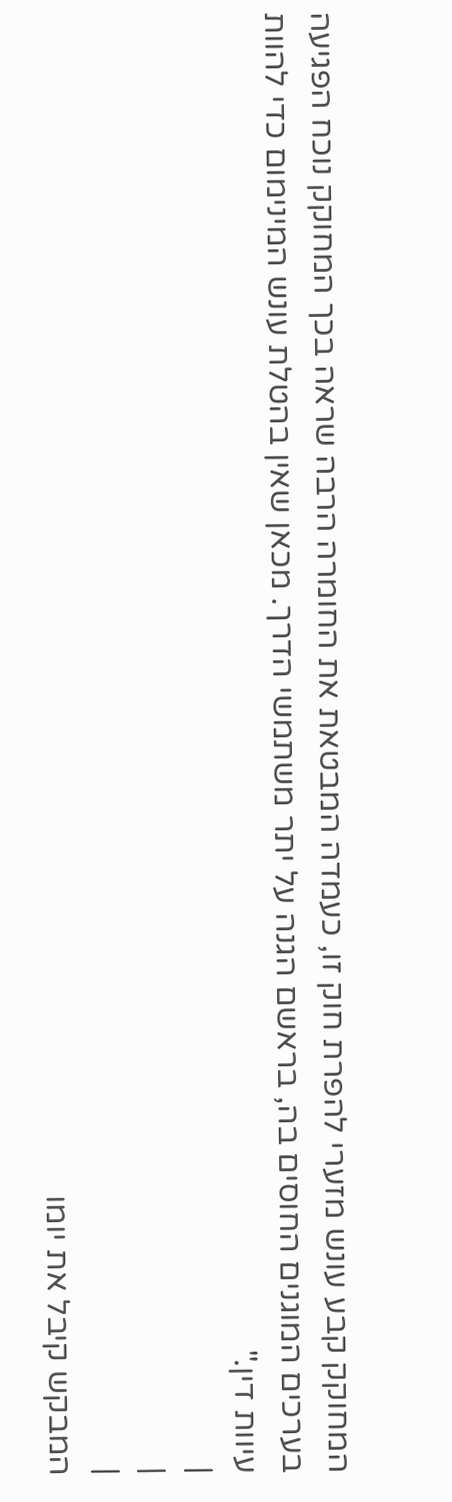המחוקק קבע עונש מזערי להפרת חוק זו, כעמדה המבטאת את החומרה הרבה שראה בכך המחוקק נוכח הפגיעה בערכים המוגנים החוסים בה, בראשם הגנה על יתר משתמשי הדרך. מכאן שאין בהטלת עונש המינימום כדי להוות עיוות דין."
|
|
|
המבקש קיבל את יומו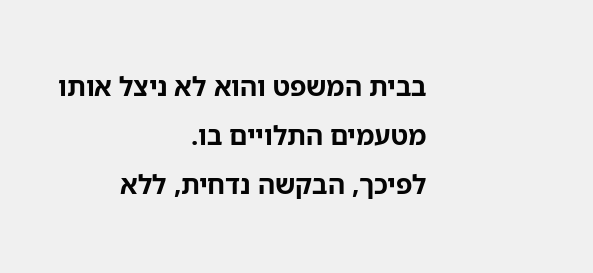בבית המשפט והוא לא ניצל אותו מטעמים התלויים בו.
לפיכך, הבקשה נדחית, ללא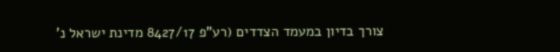צורך בדיון במעמד הצדדים (רע"פ 8427/17 מדינת ישראל נ'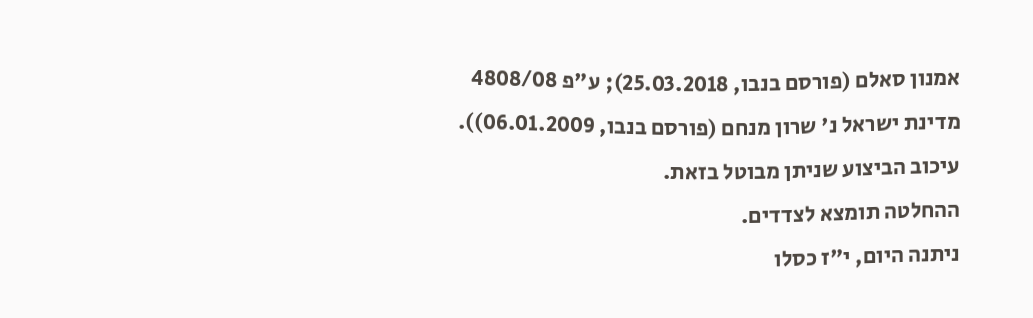אמנון סאלם (פורסם בנבו, 25.03.2018); ע"פ 4808/08 מדינת ישראל נ' שרון מנחם (פורסם בנבו, 06.01.2009)).
עיכוב הביצוע שניתן מבוטל בזאת.
ההחלטה תומצא לצדדים.
ניתנה היום, י"ז כסלו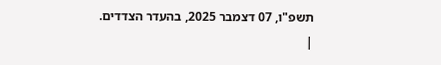תשפ"ו, 07 דצמבר 2025, בהעדר הצדדים.
|